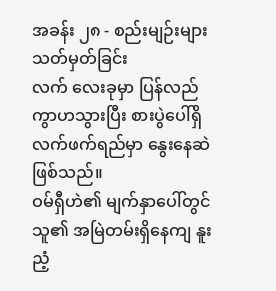အခန်း ၂၈ - စည်းမျဉ်းများ သတ်မှတ်ခြင်း
လက် လေးခုမှာ ပြန်လည်ကွာဟသွားပြီး စားပွဲပေါ်ရှိ လက်ဖက်ရည်မှာ နွေးနေဆဲဖြစ်သည်။
ဝမ်ရှီဟဲ၏ မျက်နှာပေါ်တွင် သူ၏ အမြဲတမ်းရှိနေကျ နူးညံ့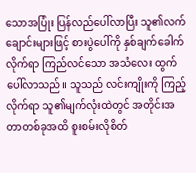သောအပြုံး ပြန်လည်ပေါ်လာပြီး သူ၏လက်ချောင်းများဖြင့် စားပွဲပေါ်ကို နှစ်ချက်ခေါက်လိုက်ရာ ကြည်လင်သော အသံလေး ထွက်ပေါ်လာသည်။ သူသည် လင်းကျိုးကို ကြည့်လိုက်ရာ သူ၏မျက်လုံးထဲတွင် အတိုင်းအတာတစ်ခုအထိ စူးစမ်းလိုစိတ်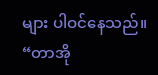များ ပါဝင်နေသည်။
“တာအို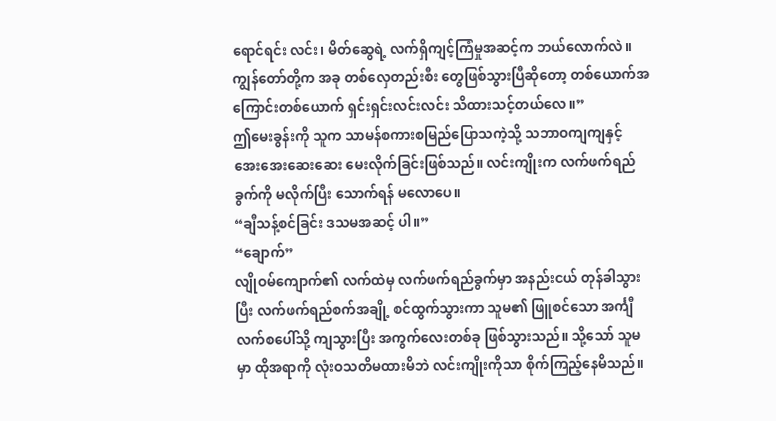ရောင်ရင်း လင်း၊ မိတ်ဆွေရဲ့ လက်ရှိကျင့်ကြံမှုအဆင့်က ဘယ်လောက်လဲ။ကျွန်တော်တို့က အခု တစ်လှေတည်းစီး တွေဖြစ်သွားပြီဆိုတော့ တစ်ယောက်အကြောင်းတစ်ယောက် ရှင်းရှင်းလင်းလင်း သိထားသင့်တယ်လေ။”
ဤမေးခွန်းကို သူက သာမန်စကားစမြည်ပြောသကဲ့သို့ သဘာဝကျကျနှင့် အေးအေးဆေးဆေး မေးလိုက်ခြင်းဖြစ်သည်။ လင်းကျိုးက လက်ဖက်ရည်ခွက်ကို မလိုက်ပြီး သောက်ရန် မလောပေ။
“ချီသန့်စင်ခြင်း ဒသမအဆင့် ပါ။”
“ချောက်”
လျိုဝမ်ကျောက်၏ လက်ထဲမှ လက်ဖက်ရည်ခွက်မှာ အနည်းငယ် တုန်ခါသွားပြီး လက်ဖက်ရည်စက်အချို့ စင်ထွက်သွားကာ သူမ၏ ဖြူစင်သော အင်္ကျီလက်စပေါ်သို့ ကျသွားပြီး အကွက်လေးတစ်ခု ဖြစ်သွားသည်။ သို့သော် သူမမှာ ထိုအရာကို လုံးဝသတိမထားမိဘဲ လင်းကျိုးကိုသာ စိုက်ကြည့်နေမိသည်။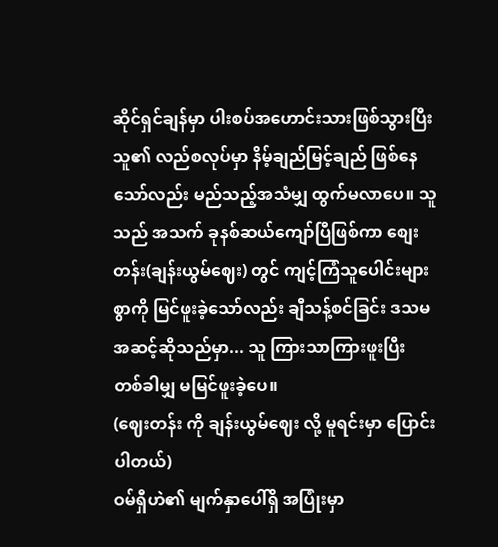ဆိုင်ရှင်ချန်မှာ ပါးစပ်အဟောင်းသားဖြစ်သွားပြီး သူ၏ လည်စလုပ်မှာ နိမ့်ချည်မြင့်ချည် ဖြစ်နေသော်လည်း မည်သည့်အသံမျှ ထွက်မလာပေ။ သူသည် အသက် ခုနစ်ဆယ်ကျော်ပြီဖြစ်ကာ စျေးတန်း(ချန်းယွမ်ဈေး) တွင် ကျင့်ကြံသူပေါင်းများစွာကို မြင်ဖူးခဲ့သော်လည်း ချီသန့်စင်ခြင်း ဒသမအဆင့်ဆိုသည်မှာ... သူ ကြားသာကြားဖူးပြီး တစ်ခါမျှ မမြင်ဖူးခဲ့ပေ။
(ဈေးတန်း ကို ချန်းယွမ်ဈေး လို့ မူရင်းမှာ ပြောင်းပါတယ်)
ဝမ်ရှီဟဲ၏ မျက်နှာပေါ်ရှိ အပြုံးမှာ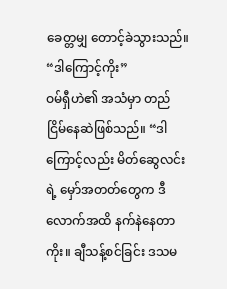ခေတ္တမျှ တောင့်ခဲသွားသည်။
“ဒါကြောင့်ကိုး”
ဝမ်ရှီဟဲ၏ အသံမှာ တည်ငြိမ်နေဆဲဖြစ်သည်။ “ဒါကြောင့်လည်း မိတ်ဆွေလင်းရဲ့ မှော်အတတ်တွေက ဒီလောက်အထိ နက်နဲနေတာကိုး။ ချီသန့်စင်ခြင်း ဒသမ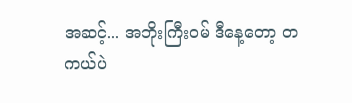အဆင့်... အဘိုးကြီးဝမ် ဒီနေ့တော့ တကယ်ပဲ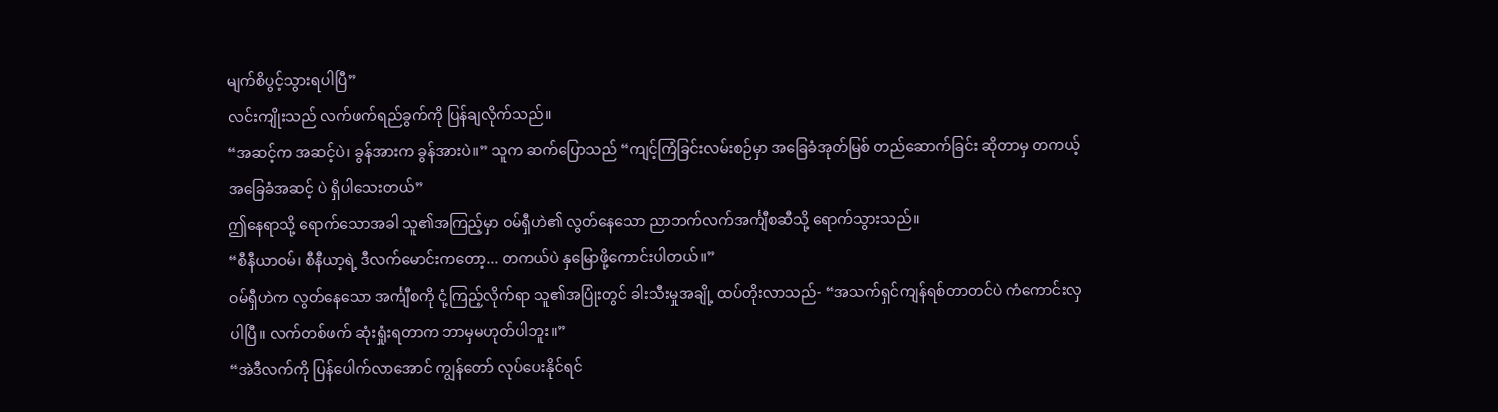မျက်စိပွင့်သွားရပါပြီ”
လင်းကျိုးသည် လက်ဖက်ရည်ခွက်ကို ပြန်ချလိုက်သည်။
“အဆင့်က အဆင့်ပဲ၊ ခွန်အားက ခွန်အားပဲ။” သူက ဆက်ပြောသည် “ကျင့်ကြံခြင်းလမ်းစဉ်မှာ အခြေခံအုတ်မြစ် တည်ဆောက်ခြင်း ဆိုတာမှ တကယ့်အခြေခံအဆင့် ပဲ ရှိပါသေးတယ်”
ဤနေရာသို့ ရောက်သောအခါ သူ၏အကြည့်မှာ ဝမ်ရှီဟဲ၏ လွတ်နေသော ညာဘက်လက်အင်္ကျီစဆီသို့ ရောက်သွားသည်။
“စီနီယာဝမ်၊ စီနီယာ့ရဲ့ ဒီလက်မောင်းကတော့... တကယ်ပဲ နှမြောဖို့ကောင်းပါတယ်။”
ဝမ်ရှီဟဲက လွတ်နေသော အင်္ကျီစကို ငုံ့ကြည့်လိုက်ရာ သူ၏အပြုံးတွင် ခါးသီးမှုအချို့ ထပ်တိုးလာသည်- “အသက်ရှင်ကျန်ရစ်တာတင်ပဲ ကံကောင်းလှပါပြီ။ လက်တစ်ဖက် ဆုံးရှုံးရတာက ဘာမှမဟုတ်ပါဘူး။”
“အဲဒီလက်ကို ပြန်ပေါက်လာအောင် ကျွန်တော် လုပ်ပေးနိုင်ရင်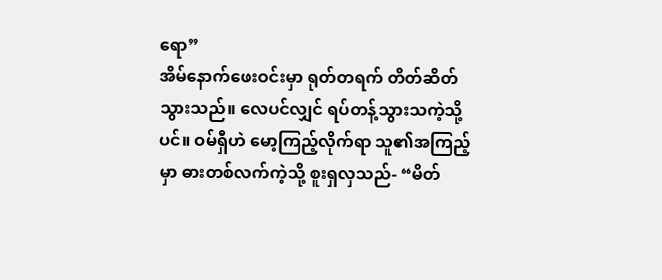ရော”
အိမ်နောက်ဖေးဝင်းမှာ ရုတ်တရက် တိတ်ဆိတ်သွားသည်။ လေပင်လျှင် ရပ်တန့်သွားသကဲ့သို့ပင်။ ဝမ်ရှီဟဲ မော့ကြည့်လိုက်ရာ သူ၏အကြည့်မှာ ဓားတစ်လက်ကဲ့သို့ စူးရှလှသည်- “မိတ်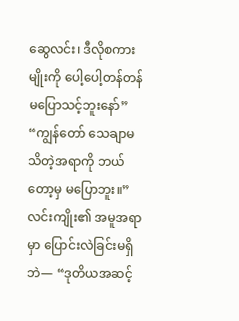ဆွေလင်း၊ ဒီလိုစကားမျိုးကို ပေါ့ပေါ့တန်တန် မပြောသင့်ဘူးနော်”
“ကျွန်တော် သေချာမသိတဲ့အရာကို ဘယ်တော့မှ မပြောဘူး။” လင်းကျိုး၏ အမူအရာမှာ ပြောင်းလဲခြင်းမရှိဘဲ— “ဒုတိယအဆင့်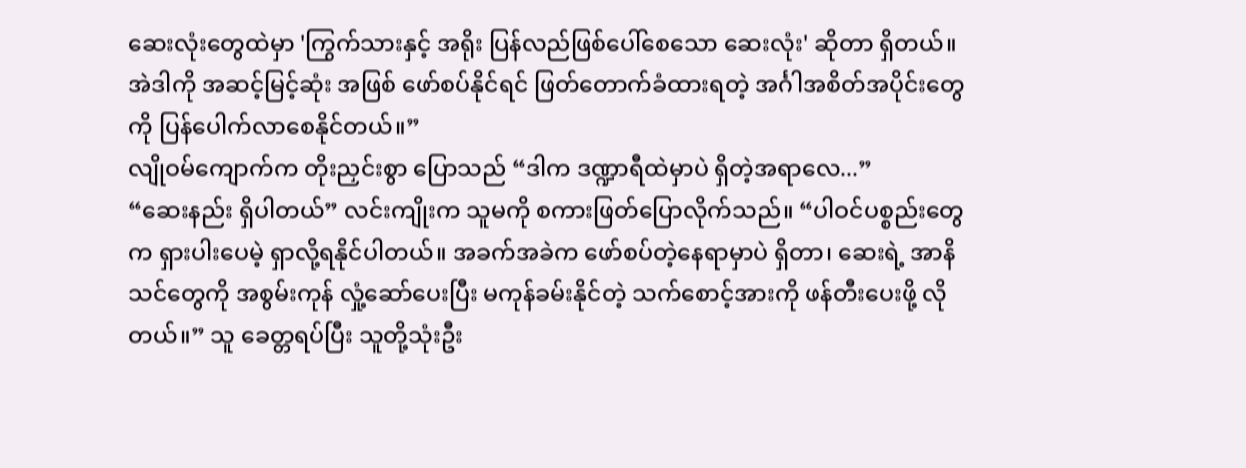ဆေးလုံးတွေထဲမှာ 'ကြွက်သားနှင့် အရိုး ပြန်လည်ဖြစ်ပေါ်စေသော ဆေးလုံး' ဆိုတာ ရှိတယ်။ အဲဒါကို အဆင့်မြင့်ဆုံး အဖြစ် ဖော်စပ်နိုင်ရင် ဖြတ်တောက်ခံထားရတဲ့ အင်္ဂါအစိတ်အပိုင်းတွေကို ပြန်ပေါက်လာစေနိုင်တယ်။”
လျိုဝမ်ကျောက်က တိုးညှင်းစွာ ပြောသည် “ဒါက ဒဏ္ဍာရီထဲမှာပဲ ရှိတဲ့အရာလေ...”
“ဆေးနည်း ရှိပါတယ်” လင်းကျိုးက သူမကို စကားဖြတ်ပြောလိုက်သည်။ “ပါဝင်ပစ္စည်းတွေက ရှားပါးပေမဲ့ ရှာလို့ရနိုင်ပါတယ်။ အခက်အခဲက ဖော်စပ်တဲ့နေရာမှာပဲ ရှိတာ၊ ဆေးရဲ့ အာနိသင်တွေကို အစွမ်းကုန် လှုံ့ဆော်ပေးပြီး မကုန်ခမ်းနိုင်တဲ့ သက်စောင့်အားကို ဖန်တီးပေးဖို့ လိုတယ်။” သူ ခေတ္တရပ်ပြီး သူတို့သုံးဦး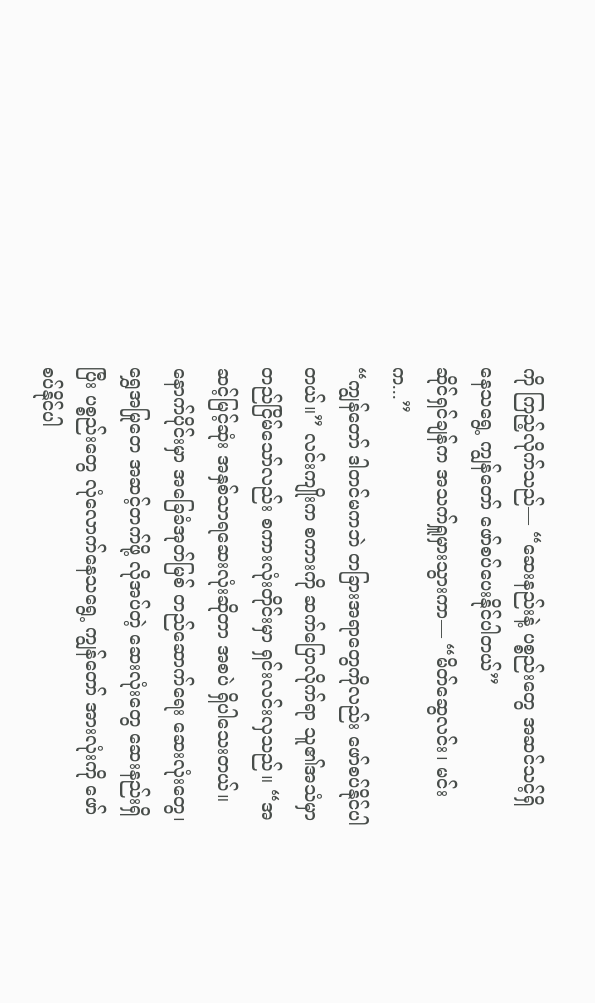ကို ကြည့်လိုက်သည်— “ဆေးနည်းနဲ့ ပစ္စည်းတွေ အဆင်သင့်ရှိနေသရွေ့ ကျွန်တော် ဖော်စပ်ပေးနိုင်ပါတယ်”
ဆိုင်ရှင်ချန်က အသက်ရှူမှားသွားကာ— “မိတ်ဆွေလင်း၊ မင်းက...”
“ကျွန်တော် ဒါတင်မကဘဲ တခြားအရာတွေကိုလည်း ဖော်စပ်နိုင်ပါတယ်။” လင်းကျိုးက စကားကို ဆက်ပြောလိုက်ရာ သူ၏အသံမှာ တည်ငြိမ်သော်လည်း စကားလုံးတိုင်းမှာ ရှင်းလင်းလှသည်။ “အဆင့်မြင့်ဆုံး အနှစ်သာရဆေးလုံးဆိုတာ အစပဲ ရှိပါသေးတယ်။ နောက်ပိုင်းမှာ အခြေခံအုတ်မြစ် တည်ဆောက်ရေး ဆေးလုံးတွေ၊ ရွှေအမြုတေ အဆင့်တက်ဖို့ လိုအပ်တဲ့ ဆေးလုံးတွေ ဆေးနည်းရှိပြီး ပစ္စည်းတွေ လုံလောက်နေသရွေ့ ကျွန်တော် အားလုံးကို ဖော်စပ်နိုင်ပါ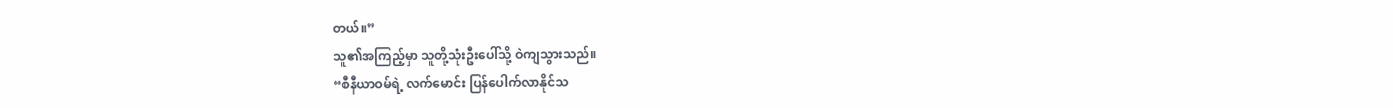တယ်။”
သူ၏အကြည့်မှာ သူတို့သုံးဦးပေါ်သို့ ဝဲကျသွားသည်။
“စီနီယာဝမ်ရဲ့ လက်မောင်း ပြန်ပေါက်လာနိုင်သ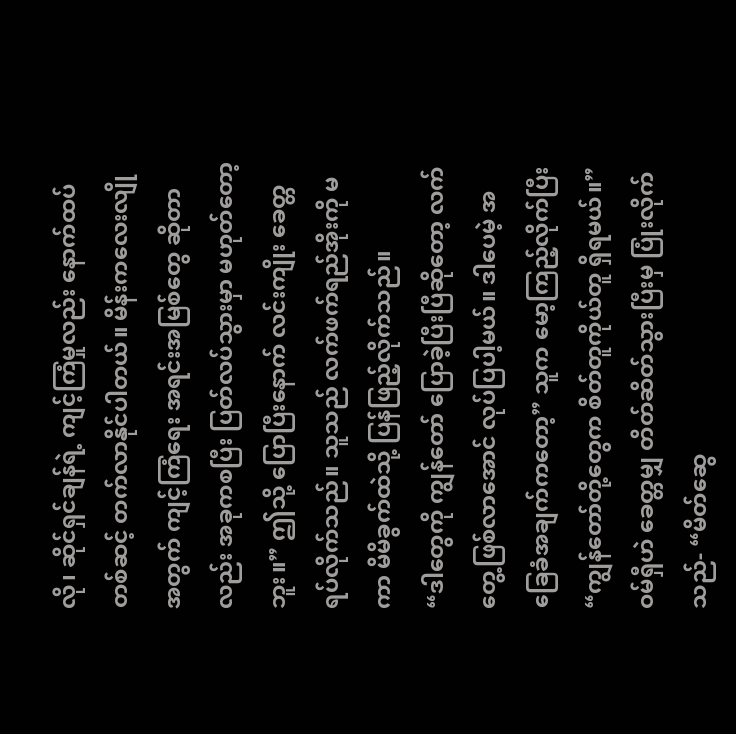လို၊ ဆိုင်ရှင်ချန်ရဲ့ ကျင့်ကြံမှုလည်း နောက်ထပ်တစ်ဆင့် တက်လာနိုင်ပါတယ်။ မိန်းကလေးလျိုအတွက် ကျင့်ကြံရေး အရင်းအမြစ်တွေ ဆိုတာလည်း အခုကစပြီး ပြတ်လပ်သွားမှာ မဟုတ်တော့ဘူး။” ဤသို့ ပြောပြီးနောက် လင်းကျိုး ခေတ္တရပ်လိုက်သည်။ သူသည် လက်ဖက်ရည်အိုးကို မကာ မိမိခွက်ထဲသို့ ပြန်ဖြည့်လိုက်သည်။
“ဒါတွေကို ကျွန်တော် ပြောခဲ့ပြီးပြီဆိုတော့ လက်တွေ့ဖြစ်လာအောင် လုပ်ပြပါ့မယ်။ ဒါပေမဲ့ အခြေခံအချက်ကတော့” သူက မော့ကြည့်လိုက်ပြီး “ကျွန်တော်တို့တွေက စိတ်တူကိုယ်တူ ရှိရမယ်။”
ဝမ်ရှီဟဲ ခေတ္တမျှ တိတ်ဆိတ်သွားပြီးမှ ပြုံးလိုက်သည်- “မိတ်ဆွေ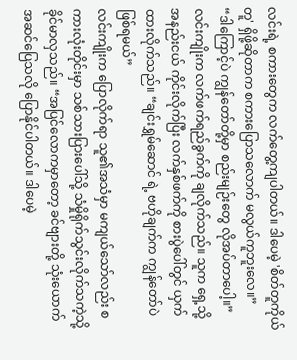လင်းရဲ့ စကားတွေက လက်တွေ့ကျပါတယ်။ ဒါပေမဲ့ 'စိတ်တူကိုယ်တူ' ရှိဖို့ဆိုတာက စကားပြောသလောက် မလွယ်ကူဘူးလေ။”
“ဒါကြောင့်ပဲ ကျွန်တော်တို့မှာ စည်းမျဉ်းတွေ လိုအပ်တာပေါ့။” လင်းကျိုးက လက်ဖက်ရည်ခွက်ကို ချလိုက်သည်။ သူက ရှေ့သို့ အနည်းငယ် ကိုင်းလိုက်ပြီး လက်နှစ်ဖက်ကို စားပွဲပေါ်တွင် ယှက်ထားလိုက်သည်။ “ချင်းရွှမ်ဆောင် ရဲ့ ဗဟိုချက်က ကျွန်တော်ပဲ ဖြစ်ရမယ်”
လင်းကျိုးက ပြောလိုက်ရာ သူ၏အသံမှာ မကျယ်သော်လည်း စကားလုံးတိုင်းမှာ သစ်သားပြားပေါ်သို့ သံမှိုရိုက်သွင်းလိုက်သကဲ့သို့ ခိုင်မာလှသည်။ “အပြင်လောကမှာတော့ ခင်ဗျားတို့ သုံးယောက် အဆင်ပြေသလို ပြောနိုင်ပါတယ်။ ဒါပေမဲ့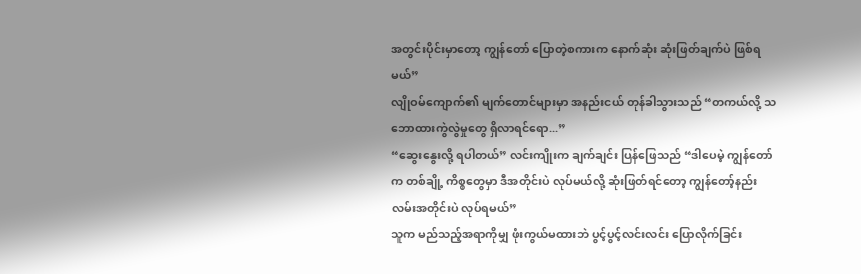အတွင်းပိုင်းမှာတော့ ကျွန်တော် ပြောတဲ့စကားက နောက်ဆုံး ဆုံးဖြတ်ချက်ပဲ ဖြစ်ရမယ်”
လျိုဝမ်ကျောက်၏ မျက်တောင်များမှာ အနည်းငယ် တုန်ခါသွားသည် “တကယ်လို့ သဘောထားကွဲလွဲမှုတွေ ရှိလာရင်ရော...”
“ဆွေးနွေးလို့ ရပါတယ်” လင်းကျိုးက ချက်ချင်း ပြန်ဖြေသည် “ဒါပေမဲ့ ကျွန်တော်က တစ်ချို့ ကိစ္စတွေမှာ ဒီအတိုင်းပဲ လုပ်မယ်လို့ ဆုံးဖြတ်ရင်တော့ ကျွန်တော့်နည်းလမ်းအတိုင်းပဲ လုပ်ရမယ်”
သူက မည်သည့်အရာကိုမျှ ဖုံးကွယ်မထားဘဲ ပွင့်ပွင့်လင်းလင်း ပြောလိုက်ခြင်း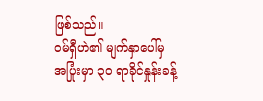ဖြစ်သည်။
ဝမ်ရှီဟဲ၏ မျက်နှာပေါ်မှ အပြုံးမှာ ၃၀ ရာခိုင်နှုန်းခန့်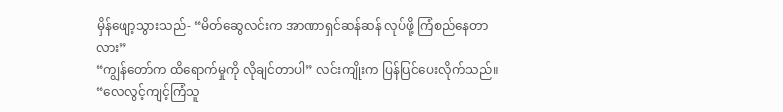မှိန်ဖျော့သွားသည်- “မိတ်ဆွေလင်းက အာဏာရှင်ဆန်ဆန် လုပ်ဖို့ ကြံစည်နေတာလား”
“ကျွန်တော်က ထိရောက်မှုကို လိုချင်တာပါ” လင်းကျိုးက ပြန်ပြင်ပေးလိုက်သည်။ “လေလွင့်ကျင့်ကြံသူ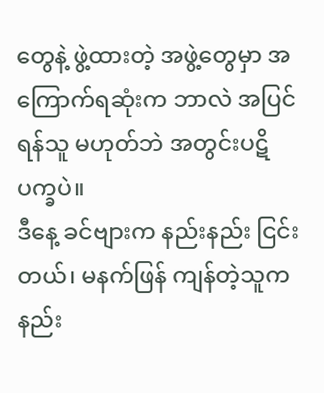တွေနဲ့ ဖွဲ့ထားတဲ့ အဖွဲ့တွေမှာ အကြောက်ရဆုံးက ဘာလဲ အပြင်ရန်သူ မဟုတ်ဘဲ အတွင်းပဋိပက္ခပဲ။
ဒီနေ့ ခင်ဗျားက နည်းနည်း ငြင်းတယ်၊ မနက်ဖြန် ကျန်တဲ့သူက နည်း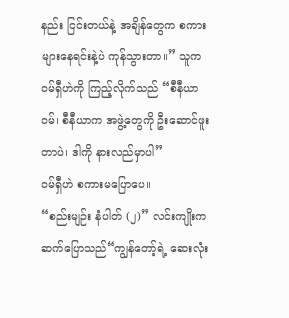နည်း ငြင်းတယ်နဲ့ အချိန်တွေက စကားများနေရင်းနဲ့ပဲ ကုန်သွားတာ။” သူက ဝမ်ရှီဟဲကို ကြည့်လိုက်သည် “စီနီယာဝမ်၊ စီနီယာက အဖွဲ့တွေကို ဦးဆောင်ဖူးတာပဲ၊ ဒါကို နားလည်မှာပါ”
ဝမ်ရှီဟဲ စကားမပြောပေ။
“စည်းမျဉ်း နံပါတ် (၂)” လင်းကျိုးက ဆက်ပြောသည်“ကျွန်တော့်ရဲ့ ဆေးလုံး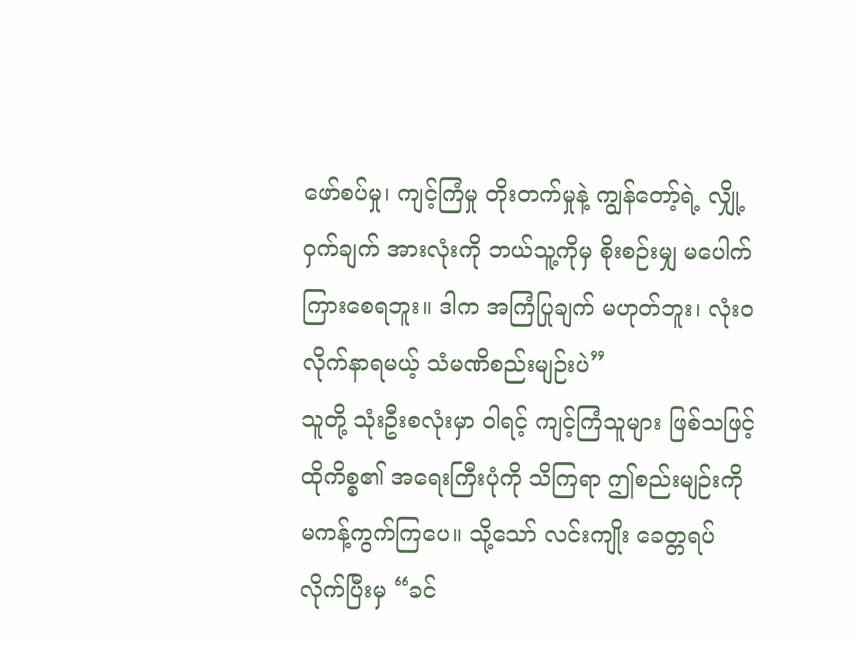ဖော်စပ်မှု၊ ကျင့်ကြံမှု တိုးတက်မှုနဲ့ ကျွန်တော့်ရဲ့ လျှို့ဝှက်ချက် အားလုံးကို ဘယ်သူ့ကိုမှ စိုးစဉ်းမျှ မပေါက်ကြားစေရဘူး။ ဒါက အကြံပြုချက် မဟုတ်ဘူး၊ လုံးဝ လိုက်နာရမယ့် သံမဏိစည်းမျဉ်းပဲ”
သူတို့ သုံးဦးစလုံးမှာ ဝါရင့် ကျင့်ကြံသူများ ဖြစ်သဖြင့် ထိုကိစ္စ၏ အရေးကြီးပုံကို သိကြရာ ဤစည်းမျဉ်းကို မကန့်ကွက်ကြပေ။ သို့သော် လင်းကျိုး ခေတ္တရပ်လိုက်ပြီးမှ “ခင်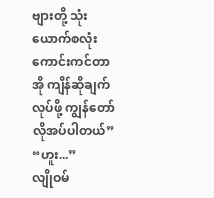ဗျားတို့ သုံးယောက်စလုံး ကောင်းကင်တာအို ကျိန်ဆိုချက် လုပ်ဖို့ ကျွန်တော် လိုအပ်ပါတယ်”
“ဟူး...”
လျိုဝမ်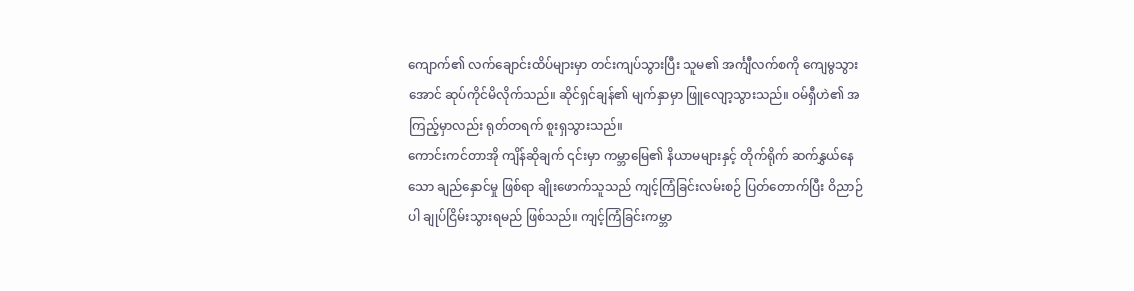ကျောက်၏ လက်ချောင်းထိပ်များမှာ တင်းကျပ်သွားပြီး သူမ၏ အင်္ကျီလက်စကို ကျေမွသွားအောင် ဆုပ်ကိုင်မိလိုက်သည်။ ဆိုင်ရှင်ချန်၏ မျက်နှာမှာ ဖြူလျော့သွားသည်။ ဝမ်ရှီဟဲ၏ အကြည့်မှာလည်း ရုတ်တရက် စူးရှသွားသည်။
ကောင်းကင်တာအို ကျိန်ဆိုချက် ၎င်းမှာ ကမ္ဘာမြေ၏ နိယာမများနှင့် တိုက်ရိုက် ဆက်နွှယ်နေသော ချည်နှောင်မှု ဖြစ်ရာ ချိုးဖောက်သူသည် ကျင့်ကြံခြင်းလမ်းစဉ် ပြတ်တောက်ပြီး ဝိညာဉ်ပါ ချုပ်ငြိမ်းသွားရမည် ဖြစ်သည်။ ကျင့်ကြံခြင်းကမ္ဘာ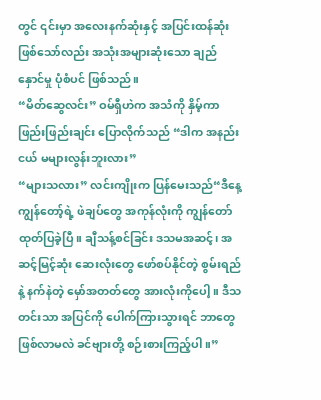တွင် ၎င်းမှာ အလေးနက်ဆုံးနှင့် အပြင်းထန်ဆုံး ဖြစ်သော်လည်း အသုံးအများဆုံးသော ချည်နှောင်မှု ပုံစံပင် ဖြစ်သည်။
“မိတ်ဆွေလင်း” ဝမ်ရှီဟဲက အသံကို နှိမ့်ကာ ဖြည်းဖြည်းချင်း ပြောလိုက်သည် “ဒါက အနည်းငယ် မများလွန်းဘူးလား”
“များသလား” လင်းကျိုးက ပြန်မေးသည်“ဒီနေ့ ကျွန်တော့်ရဲ့ ဖဲချပ်တွေ အကုန်လုံးကို ကျွန်တော် ထုတ်ပြခဲ့ပြီ။ ချီသန့်စင်ခြင်း ဒသမအဆင့်၊ အဆင့်မြင့်ဆုံး ဆေးလုံးတွေ ဖော်စပ်နိုင်တဲ့ စွမ်းရည်နဲ့ နက်နဲတဲ့ မှော်အတတ်တွေ အားလုံးကိုပေါ့။ ဒီသတင်းသာ အပြင်ကို ပေါက်ကြားသွားရင် ဘာတွေ ဖြစ်လာမလဲ ခင်ဗျားတို့ စဉ်းစားကြည့်ပါ။”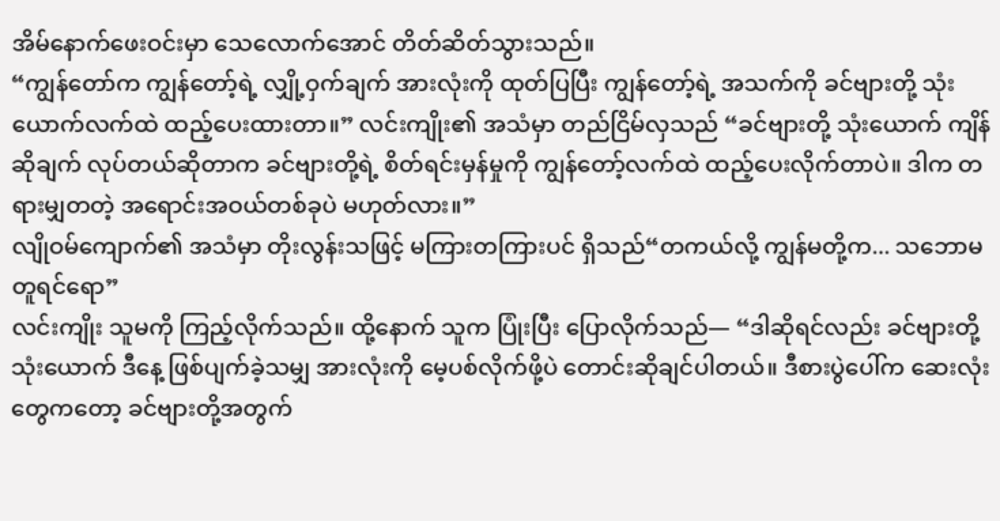အိမ်နောက်ဖေးဝင်းမှာ သေလောက်အောင် တိတ်ဆိတ်သွားသည်။
“ကျွန်တော်က ကျွန်တော့်ရဲ့ လျှို့ဝှက်ချက် အားလုံးကို ထုတ်ပြပြီး ကျွန်တော့်ရဲ့ အသက်ကို ခင်ဗျားတို့ သုံးယောက်လက်ထဲ ထည့်ပေးထားတာ။” လင်းကျိုး၏ အသံမှာ တည်ငြိမ်လှသည် “ခင်ဗျားတို့ သုံးယောက် ကျိန်ဆိုချက် လုပ်တယ်ဆိုတာက ခင်ဗျားတို့ရဲ့ စိတ်ရင်းမှန်မှုကို ကျွန်တော့်လက်ထဲ ထည့်ပေးလိုက်တာပဲ။ ဒါက တရားမျှတတဲ့ အရောင်းအဝယ်တစ်ခုပဲ မဟုတ်လား။”
လျိုဝမ်ကျောက်၏ အသံမှာ တိုးလွန်းသဖြင့် မကြားတကြားပင် ရှိသည်“တကယ်လို့ ကျွန်မတို့က... သဘောမတူရင်ရော”
လင်းကျိုး သူမကို ကြည့်လိုက်သည်။ ထို့နောက် သူက ပြုံးပြီး ပြောလိုက်သည်— “ဒါဆိုရင်လည်း ခင်ဗျားတို့ သုံးယောက် ဒီနေ့ ဖြစ်ပျက်ခဲ့သမျှ အားလုံးကို မေ့ပစ်လိုက်ဖို့ပဲ တောင်းဆိုချင်ပါတယ်။ ဒီစားပွဲပေါ်က ဆေးလုံးတွေကတော့ ခင်ဗျားတို့အတွက်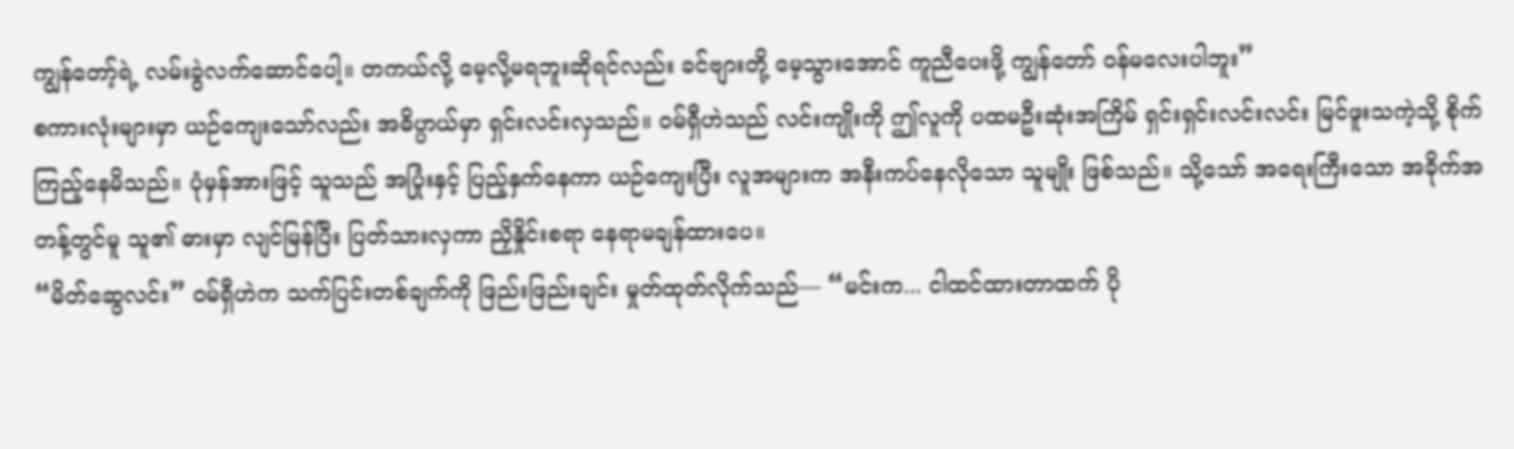ကျွန်တော့်ရဲ့ လမ်းခွဲလက်ဆောင်ပေါ့။ တကယ်လို့ မေ့လို့မရဘူးဆိုရင်လည်း ခင်ဗျားတို့ မေ့သွားအောင် ကူညီပေးဖို့ ကျွန်တော် ဝန်မလေးပါဘူး”
စကားလုံးများမှာ ယဉ်ကျေးသော်လည်း အဓိပ္ပာယ်မှာ ရှင်းလင်းလှသည်။ ဝမ်ရှီဟဲသည် လင်းကျိုးကို ဤလူကို ပထမဦးဆုံးအကြိမ် ရှင်းရှင်းလင်းလင်း မြင်ဖူးသကဲ့သို့ စိုက်ကြည့်နေမိသည်။ ပုံမှန်အားဖြင့် သူသည် အပြုံးနှင့် ပြည့်နှက်နေကာ ယဉ်ကျေးပြီး လူအများက အနီးကပ်နေလိုသော သူမျိုး ဖြစ်သည်။ သို့သော် အရေးကြီးသော အခိုက်အတန့်တွင်မူ သူ၏ ဓားမှာ လျင်မြန်ပြီး ပြတ်သားလှကာ ညှိနှိုင်းစရာ နေရာမချန်ထားပေ။
“မိတ်ဆွေလင်း” ဝမ်ရှီဟဲက သက်ပြင်းတစ်ချက်ကို ဖြည်းဖြည်းချင်း မှုတ်ထုတ်လိုက်သည်— “မင်းက... ငါထင်ထားတာထက် ပို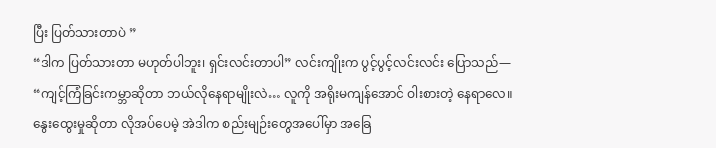ပြီး ပြတ်သားတာပဲ ”
“ဒါက ပြတ်သားတာ မဟုတ်ပါဘူး၊ ရှင်းလင်းတာပါ” လင်းကျိုးက ပွင့်ပွင့်လင်းလင်း ပြောသည်— “ကျင့်ကြံခြင်းကမ္ဘာဆိုတာ ဘယ်လိုနေရာမျိုးလဲ… လူကို အရိုးမကျန်အောင် ဝါးစားတဲ့ နေရာလေ။ နွေးထွေးမှုဆိုတာ လိုအပ်ပေမဲ့ အဲဒါက စည်းမျဉ်းတွေအပေါ်မှာ အခြေ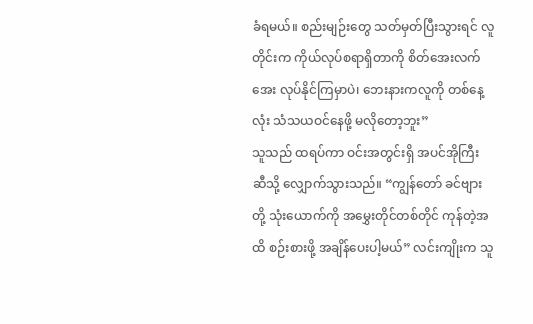ခံရမယ်။ စည်းမျဉ်းတွေ သတ်မှတ်ပြီးသွားရင် လူတိုင်းက ကိုယ်လုပ်စရာရှိတာကို စိတ်အေးလက်အေး လုပ်နိုင်ကြမှာပဲ၊ ဘေးနားကလူကို တစ်နေ့လုံး သံသယဝင်နေဖို့ မလိုတော့ဘူး”
သူသည် ထရပ်ကာ ဝင်းအတွင်းရှိ အပင်အိုကြီး ဆီသို့ လျှောက်သွားသည်။ “ကျွန်တော် ခင်ဗျားတို့ သုံးယောက်ကို အမွှေးတိုင်တစ်တိုင် ကုန်တဲ့အထိ စဉ်းစားဖို့ အချိန်ပေးပါ့မယ်” လင်းကျိုးက သူ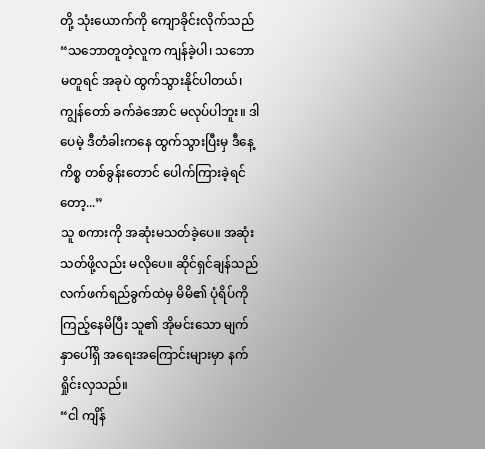တို့ သုံးယောက်ကို ကျောခိုင်းလိုက်သည် “သဘောတူတဲ့လူက ကျန်ခဲ့ပါ၊ သဘောမတူရင် အခုပဲ ထွက်သွားနိုင်ပါတယ်၊ ကျွန်တော် ခက်ခဲအောင် မလုပ်ပါဘူး။ ဒါပေမဲ့ ဒီတံခါးကနေ ထွက်သွားပြီးမှ ဒီနေ့ကိစ္စ တစ်ခွန်းတောင် ပေါက်ကြားခဲ့ရင်တော့...”
သူ စကားကို အဆုံးမသတ်ခဲ့ပေ။ အဆုံးသတ်ဖို့လည်း မလိုပေ။ ဆိုင်ရှင်ချန်သည် လက်ဖက်ရည်ခွက်ထဲမှ မိမိ၏ ပုံရိပ်ကို ကြည့်နေမိပြီး သူ၏ အိုမင်းသော မျက်နှာပေါ်ရှိ အရေးအကြောင်းများမှာ နက်ရှိုင်းလှသည်။
“ငါ ကျိန်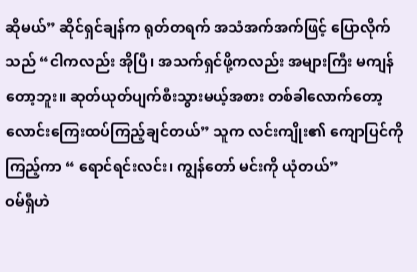ဆိုမယ်” ဆိုင်ရှင်ချန်က ရုတ်တရက် အသံအက်အက်ဖြင့် ပြောလိုက်သည် “ငါကလည်း အိုပြီ၊ အသက်ရှင်ဖို့ကလည်း အများကြီး မကျန်တော့ဘူး။ ဆုတ်ယုတ်ပျက်စီးသွားမယ့်အစား တစ်ခါလောက်တော့ လောင်းကြေးထပ်ကြည့်ချင်တယ်” သူက လင်းကျိုး၏ ကျောပြင်ကို ကြည့်ကာ “ ရောင်ရင်းလင်း၊ ကျွန်တော် မင်းကို ယုံတယ်”
ဝမ်ရှီဟဲ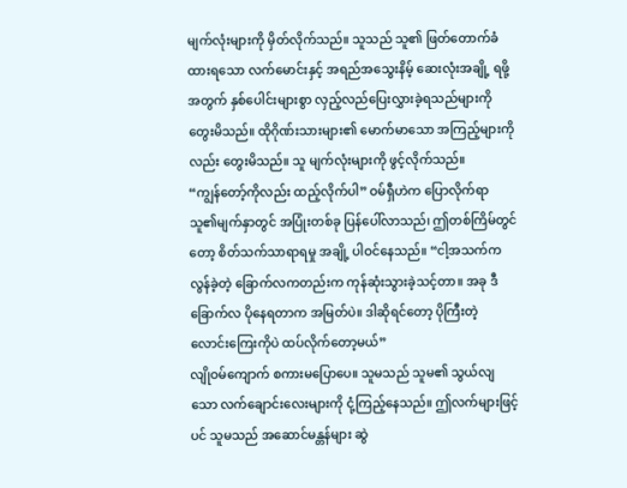မျက်လုံးများကို မှိတ်လိုက်သည်။ သူသည် သူ၏ ဖြတ်တောက်ခံထားရသော လက်မောင်းနှင့် အရည်အသွေးနိမ့် ဆေးလုံးအချို့ ရဖို့အတွက် နှစ်ပေါင်းများစွာ လှည့်လည်ပြေးလွှားခဲ့ရသည်များကို တွေးမိသည်။ ထိုဂိုဏ်းသားများ၏ မောက်မာသော အကြည့်များကိုလည်း တွေးမိသည်။ သူ မျက်လုံးများကို ဖွင့်လိုက်သည်။
“ကျွန်တော့်ကိုလည်း ထည့်လိုက်ပါ” ဝမ်ရှီဟဲက ပြောလိုက်ရာ သူ၏မျက်နှာတွင် အပြုံးတစ်ခု ပြန်ပေါ်လာသည်၊ ဤတစ်ကြိမ်တွင်တော့ စိတ်သက်သာရာရမှု အချို့ ပါဝင်နေသည်။ “ငါ့အသက်က လွန်ခဲ့တဲ့ ခြောက်လကတည်းက ကုန်ဆုံးသွားခဲ့သင့်တာ။ အခု ဒီခြောက်လ ပိုနေရတာက အမြတ်ပဲ။ ဒါဆိုရင်တော့ ပိုကြီးတဲ့ လောင်းကြေးကိုပဲ ထပ်လိုက်တော့မယ်”
လျိုဝမ်ကျောက် စကားမပြောပေ။ သူမသည် သူမ၏ သွယ်လျသော လက်ချောင်းလေးများကို ငုံ့ကြည့်နေသည်။ ဤလက်များဖြင့်ပင် သူမသည် အဆောင်မန္တန်များ ဆွဲ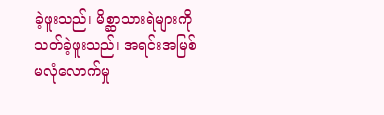ခဲ့ဖူးသည်၊ မိစ္ဆာသားရဲများကို သတ်ခဲ့ဖူးသည်၊ အရင်းအမြစ် မလုံလောက်မှု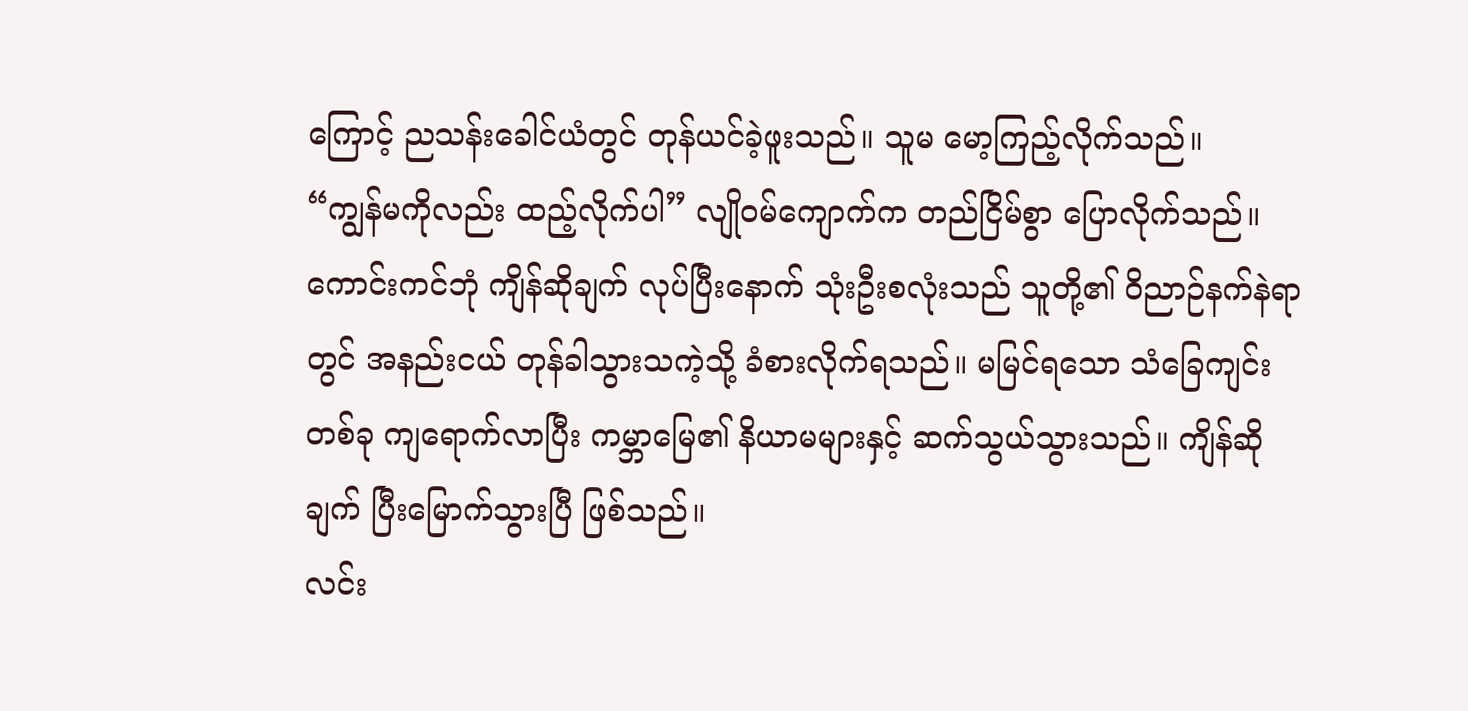ကြောင့် ညသန်းခေါင်ယံတွင် တုန်ယင်ခဲ့ဖူးသည်။ သူမ မော့ကြည့်လိုက်သည်။
“ကျွန်မကိုလည်း ထည့်လိုက်ပါ” လျိုဝမ်ကျောက်က တည်ငြိမ်စွာ ပြောလိုက်သည်။
ကောင်းကင်ဘုံ ကျိန်ဆိုချက် လုပ်ပြီးနောက် သုံးဦးစလုံးသည် သူတို့၏ ဝိညာဉ်နက်နဲရာတွင် အနည်းငယ် တုန်ခါသွားသကဲ့သို့ ခံစားလိုက်ရသည်။ မမြင်ရသော သံခြေကျင်းတစ်ခု ကျရောက်လာပြီး ကမ္ဘာမြေ၏ နိယာမများနှင့် ဆက်သွယ်သွားသည်။ ကျိန်ဆိုချက် ပြီးမြောက်သွားပြီ ဖြစ်သည်။
လင်း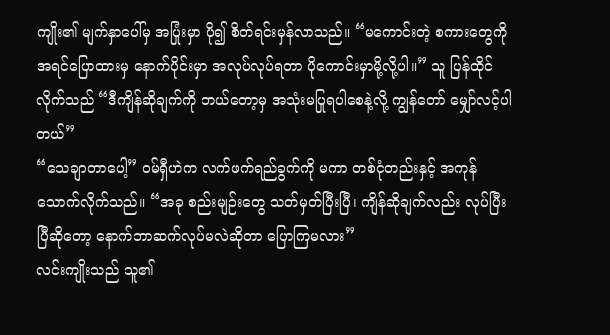ကျိုး၏ မျက်နှာပေါ်မှ အပြုံးမှာ ပို၍ စိတ်ရင်းမှန်လာသည်။ “မကောင်းတဲ့ စကားတွေကို အရင်ပြောထားမှ နောက်ပိုင်းမှာ အလုပ်လုပ်ရတာ ပိုကောင်းမှာမို့လို့ပါ။” သူ ပြန်ထိုင်လိုက်သည် “ဒီကျိန်ဆိုချက်ကို ဘယ်တော့မှ အသုံးမပြုရပါစေနဲ့လို့ ကျွန်တော် မျှော်လင့်ပါတယ်”
“သေချာတာပေါ့” ဝမ်ရှီဟဲက လက်ဖက်ရည်ခွက်ကို မကာ တစ်ငုံတည်းနှင့် အကုန်သောက်လိုက်သည်။ “အခု စည်းမျဉ်းတွေ သတ်မှတ်ပြီးပြီ၊ ကျိန်ဆိုချက်လည်း လုပ်ပြီးပြီဆိုတော့ နောက်ဘာဆက်လုပ်မလဲဆိုတာ ပြောကြမလား”
လင်းကျိုးသည် သူ၏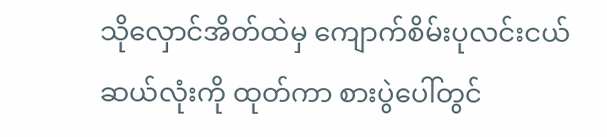သိုလှောင်အိတ်ထဲမှ ကျောက်စိမ်းပုလင်းငယ် ဆယ်လုံးကို ထုတ်ကာ စားပွဲပေါ်တွင်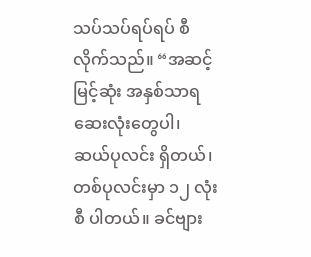သပ်သပ်ရပ်ရပ် စီလိုက်သည်။ “အဆင့်မြင့်ဆုံး အနှစ်သာရဆေးလုံးတွေပါ၊ ဆယ်ပုလင်း ရှိတယ်၊ တစ်ပုလင်းမှာ ၁၂ လုံးစီ ပါတယ်။ ခင်ဗျား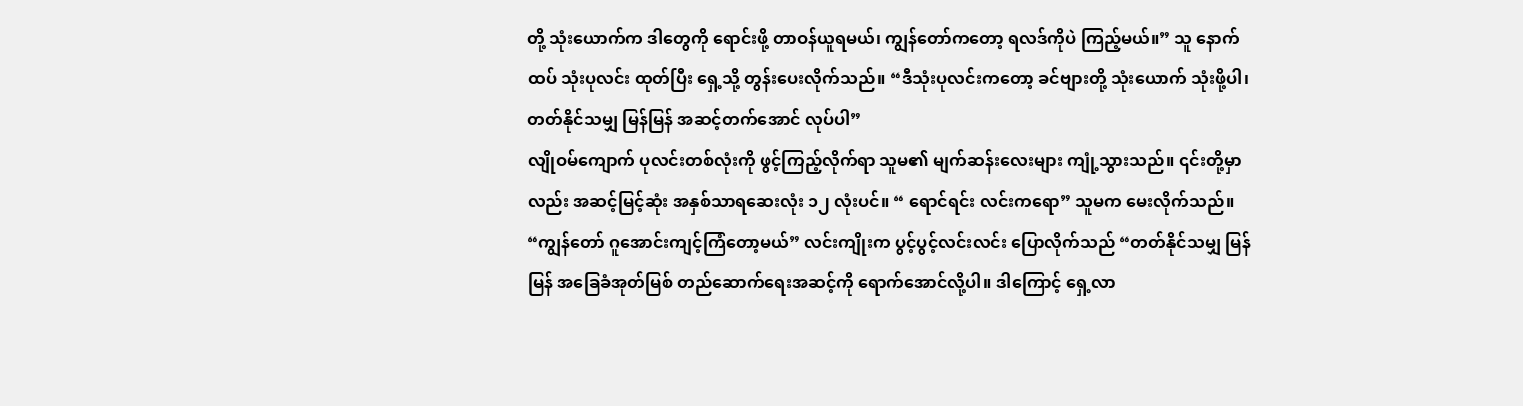တို့ သုံးယောက်က ဒါတွေကို ရောင်းဖို့ တာဝန်ယူရမယ်၊ ကျွန်တော်ကတော့ ရလဒ်ကိုပဲ ကြည့်မယ်။” သူ နောက်ထပ် သုံးပုလင်း ထုတ်ပြီး ရှေ့သို့ တွန်းပေးလိုက်သည်။ “ဒီသုံးပုလင်းကတော့ ခင်ဗျားတို့ သုံးယောက် သုံးဖို့ပါ၊ တတ်နိုင်သမျှ မြန်မြန် အဆင့်တက်အောင် လုပ်ပါ”
လျိုဝမ်ကျောက် ပုလင်းတစ်လုံးကို ဖွင့်ကြည့်လိုက်ရာ သူမ၏ မျက်ဆန်းလေးများ ကျုံ့သွားသည်။ ၎င်းတို့မှာလည်း အဆင့်မြင့်ဆုံး အနှစ်သာရဆေးလုံး ၁၂ လုံးပင်။ “ ရောင်ရင်း လင်းကရော” သူမက မေးလိုက်သည်။
“ကျွန်တော် ဂူအောင်းကျင့်ကြံတော့မယ်” လင်းကျိုးက ပွင့်ပွင့်လင်းလင်း ပြောလိုက်သည် “တတ်နိုင်သမျှ မြန်မြန် အခြေခံအုတ်မြစ် တည်ဆောက်ရေးအဆင့်ကို ရောက်အောင်လို့ပါ။ ဒါကြောင့် ရှေ့လာ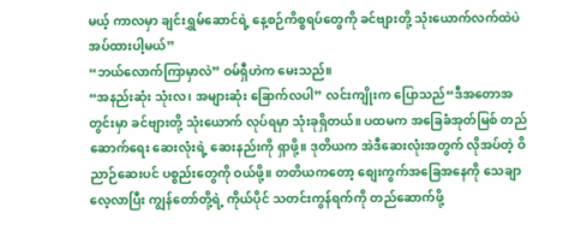မယ့် ကာလမှာ ချင်းရွှမ်ဆောင်ရဲ့ နေ့စဉ်ကိစ္စရပ်တွေကို ခင်ဗျားတို့ သုံးယောက်လက်ထဲပဲ အပ်ထားပါ့မယ်”
“ဘယ်လောက်ကြာမှာလဲ” ဝမ်ရှီဟဲက မေးသည်။
“အနည်းဆုံး သုံးလ၊ အများဆုံး ခြောက်လပါ” လင်းကျိုးက ပြောသည်“ဒီအတောအတွင်းမှာ ခင်ဗျားတို့ သုံးယောက် လုပ်ရမှာ သုံးခုရှိတယ်။ ပထမက အခြေခံအုတ်မြစ် တည်ဆောက်ရေး ဆေးလုံးရဲ့ ဆေးနည်းကို ရှာဖို့။ ဒုတိယက အဲဒီဆေးလုံးအတွက် လိုအပ်တဲ့ ဝိညာဉ်ဆေးပင် ပစ္စည်းတွေကို ဝယ်ဖို့။ တတိယကတော့ စျေးကွက်အခြေအနေကို သေချာလေ့လာပြီး ကျွန်တော်တို့ရဲ့ ကိုယ်ပိုင် သတင်းကွန်ရက်ကို တည်ဆောက်ဖို့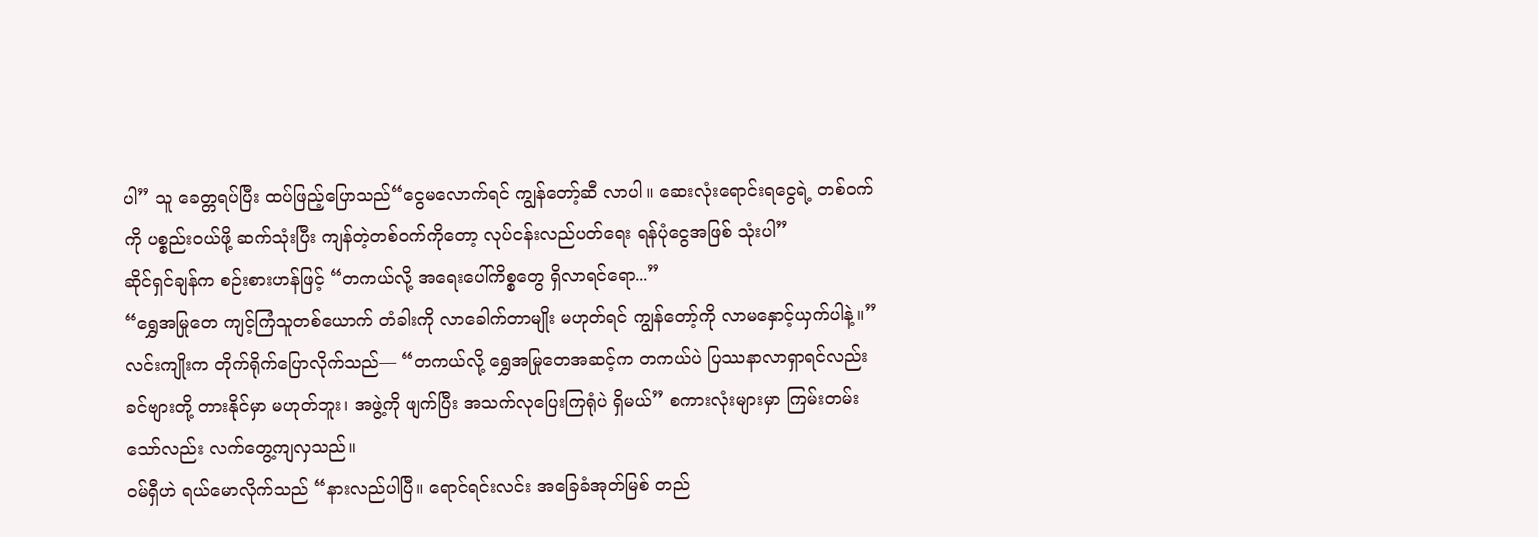ပါ” သူ ခေတ္တရပ်ပြီး ထပ်ဖြည့်ပြောသည်“ငွေမလောက်ရင် ကျွန်တော့်ဆီ လာပါ။ ဆေးလုံးရောင်းရငွေရဲ့ တစ်ဝက်ကို ပစ္စည်းဝယ်ဖို့ ဆက်သုံးပြီး ကျန်တဲ့တစ်ဝက်ကိုတော့ လုပ်ငန်းလည်ပတ်ရေး ရန်ပုံငွေအဖြစ် သုံးပါ”
ဆိုင်ရှင်ချန်က စဉ်းစားဟန်ဖြင့် “တကယ်လို့ အရေးပေါ်ကိစ္စတွေ ရှိလာရင်ရော...”
“ရွှေအမြုတေ ကျင့်ကြံသူတစ်ယောက် တံခါးကို လာခေါက်တာမျိုး မဟုတ်ရင် ကျွန်တော့်ကို လာမနှောင့်ယှက်ပါနဲ့။” လင်းကျိုးက တိုက်ရိုက်ပြောလိုက်သည်— “တကယ်လို့ ရွှေအမြုတေအဆင့်က တကယ်ပဲ ပြဿနာလာရှာရင်လည်း ခင်ဗျားတို့ တားနိုင်မှာ မဟုတ်ဘူး၊ အဖွဲ့ကို ဖျက်ပြီး အသက်လုပြေးကြရုံပဲ ရှိမယ်” စကားလုံးများမှာ ကြမ်းတမ်းသော်လည်း လက်တွေ့ကျလှသည်။
ဝမ်ရှီဟဲ ရယ်မောလိုက်သည် “နားလည်ပါပြီ။ ရောင်ရင်းလင်း အခြေခံအုတ်မြစ် တည်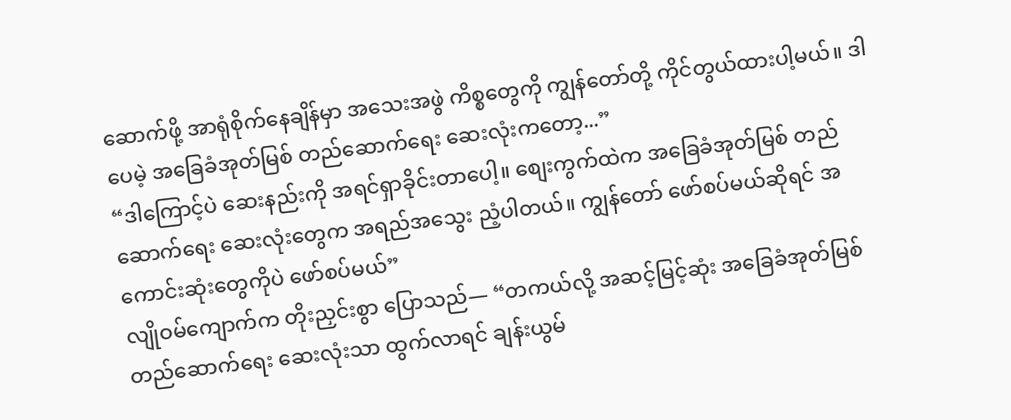ဆောက်ဖို့ အာရုံစိုက်နေချိန်မှာ အသေးအဖွဲ ကိစ္စတွေကို ကျွန်တော်တို့ ကိုင်တွယ်ထားပါ့မယ်။ ဒါပေမဲ့ အခြေခံအုတ်မြစ် တည်ဆောက်ရေး ဆေးလုံးကတော့...”
“ဒါကြောင့်ပဲ ဆေးနည်းကို အရင်ရှာခိုင်းတာပေါ့။ စျေးကွက်ထဲက အခြေခံအုတ်မြစ် တည်ဆောက်ရေး ဆေးလုံးတွေက အရည်အသွေး ညံ့ပါတယ်။ ကျွန်တော် ဖော်စပ်မယ်ဆိုရင် အကောင်းဆုံးတွေကိုပဲ ဖော်စပ်မယ်”
လျိုဝမ်ကျောက်က တိုးညှင်းစွာ ပြောသည်— “တကယ်လို့ အဆင့်မြင့်ဆုံး အခြေခံအုတ်မြစ် တည်ဆောက်ရေး ဆေးလုံးသာ ထွက်လာရင် ချန်းယွမ်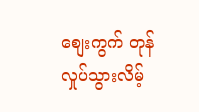စျေးကွက် တုန်လှုပ်သွားလိမ့်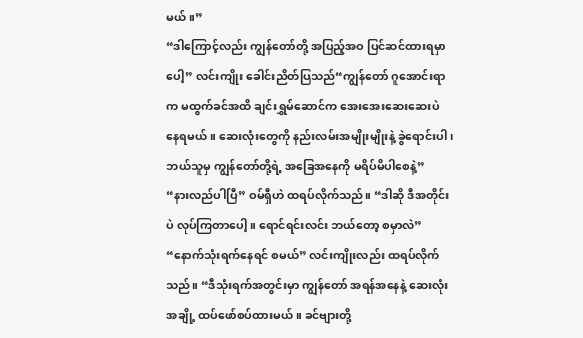မယ်။”
“ဒါကြောင့်လည်း ကျွန်တော်တို့ အပြည့်အဝ ပြင်ဆင်ထားရမှာပေါ့” လင်းကျိုး ခေါင်းညိတ်ပြသည်“ကျွန်တော် ဂူအောင်းရာက မထွက်ခင်အထိ ချင်းရွှမ်ဆောင်က အေးအေးဆေးဆေးပဲ နေရမယ်။ ဆေးလုံးတွေကို နည်းလမ်းအမျိုးမျိုးနဲ့ ခွဲရောင်းပါ၊ ဘယ်သူမှ ကျွန်တော်တို့ရဲ့ အခြေအနေကို မရိပ်မိပါစေနဲ့”
“နားလည်ပါပြီ” ဝမ်ရှီဟဲ ထရပ်လိုက်သည်။ “ဒါဆို ဒီအတိုင်းပဲ လုပ်ကြတာပေါ့။ ရောင်ရင်းလင်း ဘယ်တော့ စမှာလဲ”
“နောက်သုံးရက်နေရင် စမယ်” လင်းကျိုးလည်း ထရပ်လိုက်သည်။ “ဒီသုံးရက်အတွင်းမှာ ကျွန်တော် အရန်အနေနဲ့ ဆေးလုံးအချို့ ထပ်ဖော်စပ်ထားမယ်။ ခင်ဗျားတို့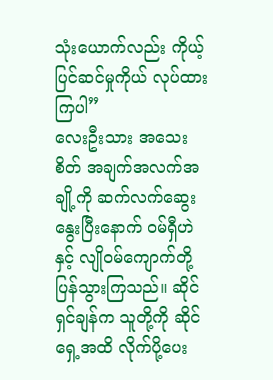သုံးယောက်လည်း ကိုယ့်ပြင်ဆင်မှုကိုယ် လုပ်ထားကြပါ”
လေးဦးသား အသေးစိတ် အချက်အလက်အချို့ကို ဆက်လက်ဆွေးနွေးပြီးနောက် ဝမ်ရှီဟဲနှင့် လျိုဝမ်ကျောက်တို့ ပြန်သွားကြသည်။ ဆိုင်ရှင်ချန်က သူတို့ကို ဆိုင်ရှေ့အထိ လိုက်ပို့ပေး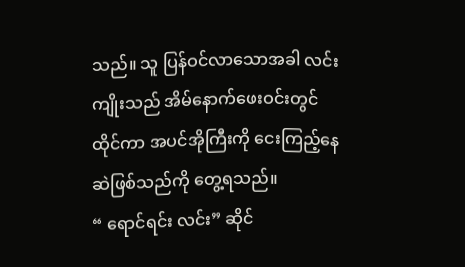သည်။ သူ ပြန်ဝင်လာသောအခါ လင်းကျိုးသည် အိမ်နောက်ဖေးဝင်းတွင် ထိုင်ကာ အပင်အိုကြီးကို ငေးကြည့်နေဆဲဖြစ်သည်ကို တွေ့ရသည်။
“ ရောင်ရင်း လင်း” ဆိုင်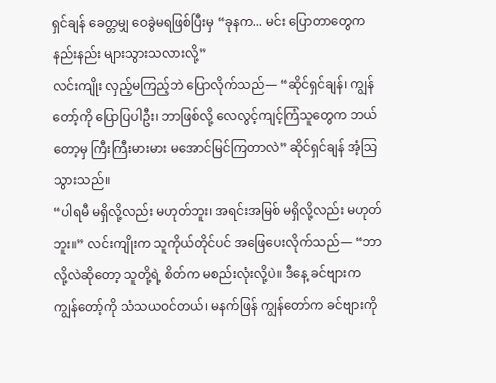ရှင်ချန် ခေတ္တမျှ ဝေခွဲမရဖြစ်ပြီးမှ “ခုနက... မင်း ပြောတာတွေက နည်းနည်း များသွားသလားလို့”
လင်းကျိုး လှည့်မကြည့်ဘဲ ပြောလိုက်သည်— “ဆိုင်ရှင်ချန်၊ ကျွန်တော့်ကို ပြောပြပါဦး၊ ဘာဖြစ်လို့ လေလွင့်ကျင့်ကြံသူတွေက ဘယ်တော့မှ ကြီးကြီးမားမား မအောင်မြင်ကြတာလဲ” ဆိုင်ရှင်ချန် အံ့သြသွားသည်။
“ပါရမီ မရှိလို့လည်း မဟုတ်ဘူး၊ အရင်းအမြစ် မရှိလို့လည်း မဟုတ်ဘူး။” လင်းကျိုးက သူကိုယ်တိုင်ပင် အဖြေပေးလိုက်သည်— “ဘာလို့လဲဆိုတော့ သူတို့ရဲ့ စိတ်က မစည်းလုံးလို့ပဲ။ ဒီနေ့ ခင်ဗျားက ကျွန်တော့်ကို သံသယဝင်တယ်၊ မနက်ဖြန် ကျွန်တော်က ခင်ဗျားကို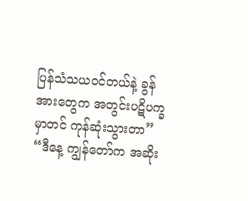ပြန်သံသယဝင်တယ်နဲ့ ခွန်အားတွေက အတွင်းပဋိပက္ခမှာတင် ကုန်ဆုံးသွားတာ”
“ဒီနေ့ ကျွန်တော်က အဆိုး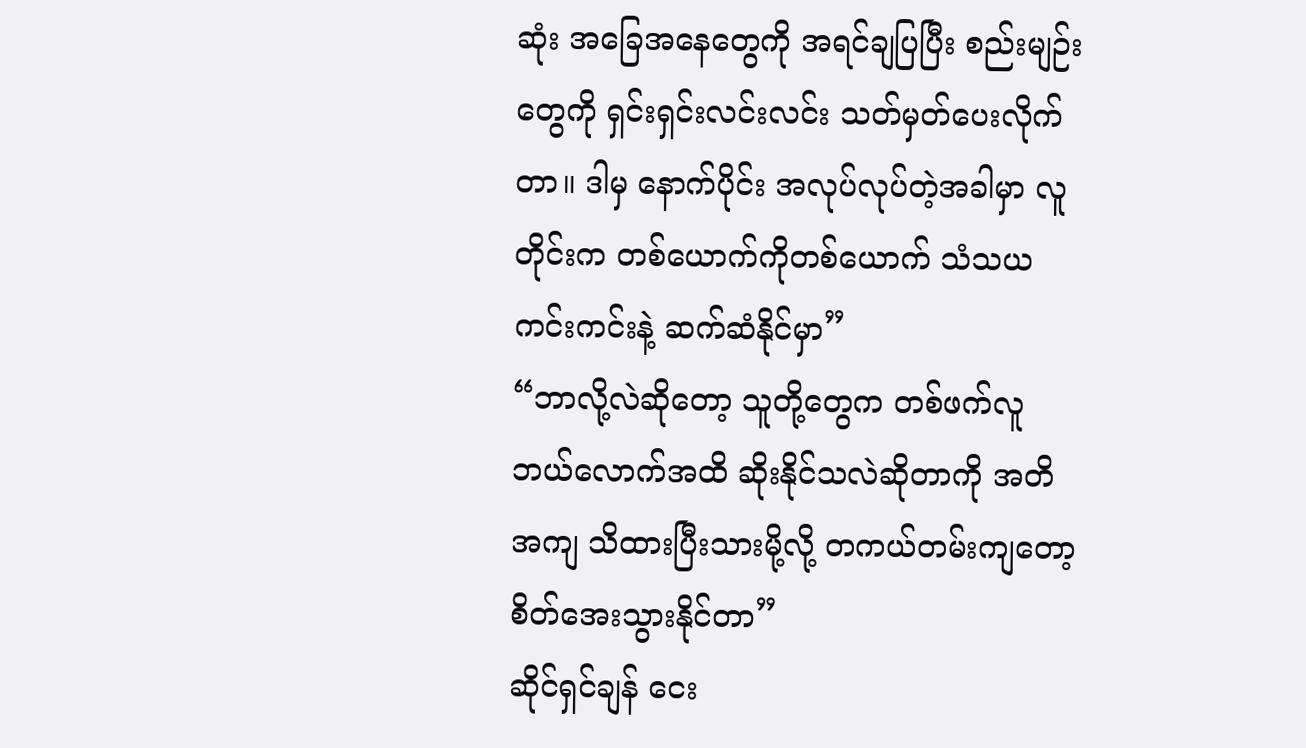ဆုံး အခြေအနေတွေကို အရင်ချပြပြီး စည်းမျဉ်းတွေကို ရှင်းရှင်းလင်းလင်း သတ်မှတ်ပေးလိုက်တာ။ ဒါမှ နောက်ပိုင်း အလုပ်လုပ်တဲ့အခါမှာ လူတိုင်းက တစ်ယောက်ကိုတစ်ယောက် သံသယကင်းကင်းနဲ့ ဆက်ဆံနိုင်မှာ”
“ဘာလို့လဲဆိုတော့ သူတို့တွေက တစ်ဖက်လူ ဘယ်လောက်အထိ ဆိုးနိုင်သလဲဆိုတာကို အတိအကျ သိထားပြီးသားမို့လို့ တကယ်တမ်းကျတော့ စိတ်အေးသွားနိုင်တာ”
ဆိုင်ရှင်ချန် ငေး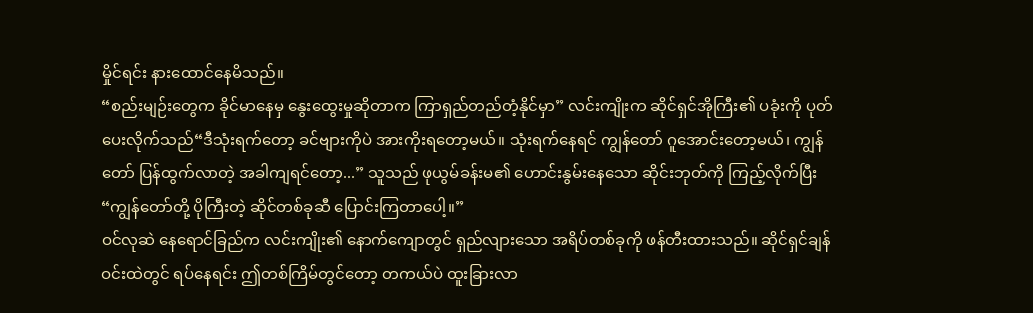မှိုင်ရင်း နားထောင်နေမိသည်။
“စည်းမျဉ်းတွေက ခိုင်မာနေမှ နွေးထွေးမှုဆိုတာက ကြာရှည်တည်တံ့နိုင်မှာ” လင်းကျိုးက ဆိုင်ရှင်အိုကြီး၏ ပခုံးကို ပုတ်ပေးလိုက်သည်“ဒီသုံးရက်တော့ ခင်ဗျားကိုပဲ အားကိုးရတော့မယ်။ သုံးရက်နေရင် ကျွန်တော် ဂူအောင်းတော့မယ်၊ ကျွန်တော် ပြန်ထွက်လာတဲ့ အခါကျရင်တော့...” သူသည် ဖုယွမ်ခန်းမ၏ ဟောင်းနွမ်းနေသော ဆိုင်းဘုတ်ကို ကြည့်လိုက်ပြီး “ကျွန်တော်တို့ ပိုကြီးတဲ့ ဆိုင်တစ်ခုဆီ ပြောင်းကြတာပေါ့။”
ဝင်လုဆဲ နေရောင်ခြည်က လင်းကျိုး၏ နောက်ကျောတွင် ရှည်လျားသော အရိပ်တစ်ခုကို ဖန်တီးထားသည်။ ဆိုင်ရှင်ချန် ဝင်းထဲတွင် ရပ်နေရင်း ဤတစ်ကြိမ်တွင်တော့ တကယ်ပဲ ထူးခြားလာ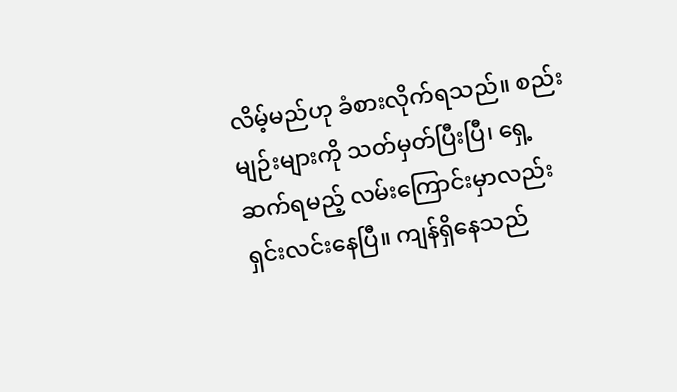လိမ့်မည်ဟု ခံစားလိုက်ရသည်။ စည်းမျဉ်းများကို သတ်မှတ်ပြီးပြီ၊ ရှေ့ဆက်ရမည့် လမ်းကြောင်းမှာလည်း ရှင်းလင်းနေပြီ။ ကျန်ရှိနေသည်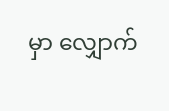မှာ လျှောက်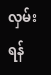လှမ်းရန်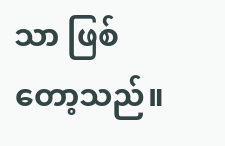သာ ဖြစ်တော့သည်။